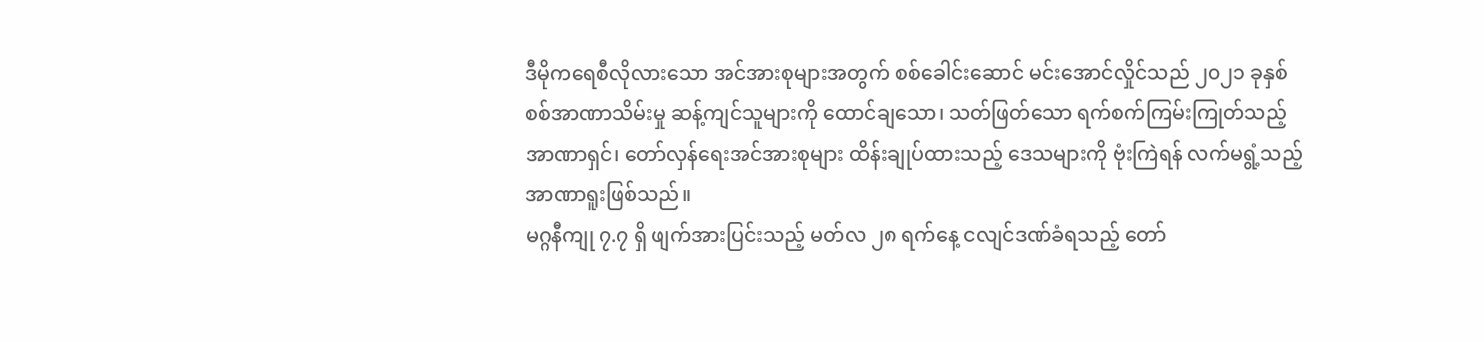ဒီမိုကရေစီလိုလားသော အင်အားစုများအတွက် စစ်ခေါင်းဆောင် မင်းအောင်လှိုင်သည် ၂၀၂၁ ခုနှစ် စစ်အာဏာသိမ်းမှု ဆန့်ကျင်သူများကို ထောင်ချသော၊ သတ်ဖြတ်သော ရက်စက်ကြမ်းကြုတ်သည့် အာဏာရှင်၊ တော်လှန်ရေးအင်အားစုများ ထိန်းချုပ်ထားသည့် ဒေသများကို ဗုံးကြဲရန် လက်မရွံ့သည့် အာဏာရူးဖြစ်သည်။
မဂ္ဂနီကျု ၇.၇ ရှိ ဖျက်အားပြင်းသည့် မတ်လ ၂၈ ရက်နေ့ ငလျင်ဒဏ်ခံရသည့် တော်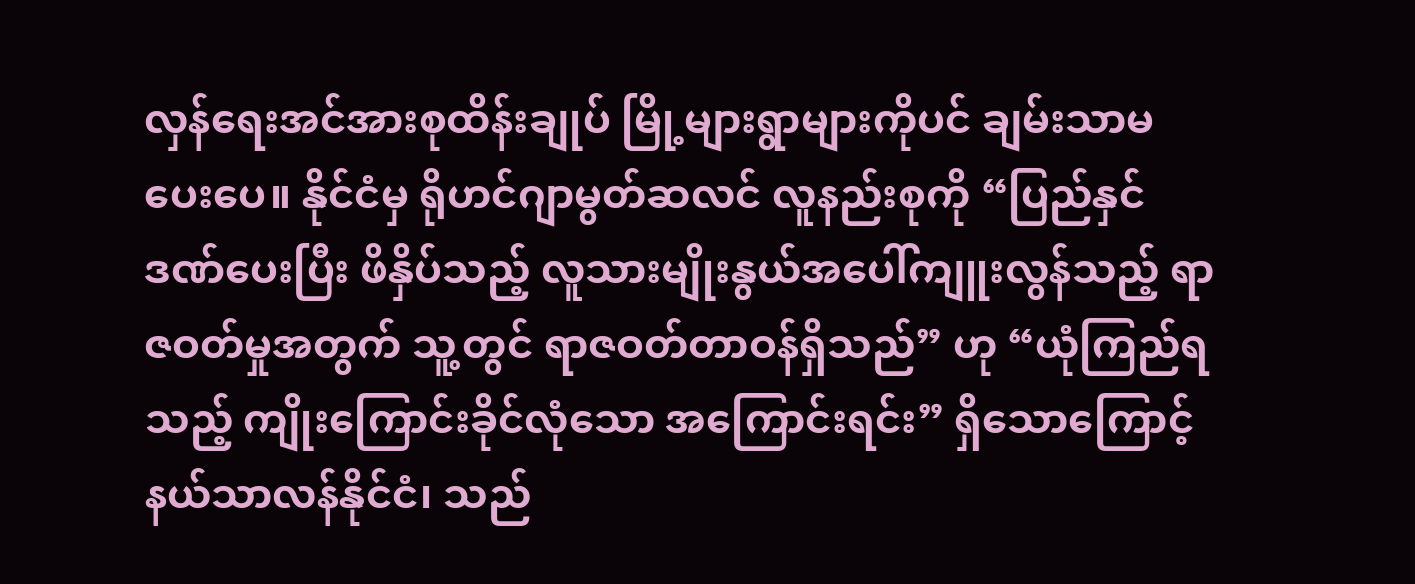လှန်ရေးအင်အားစုထိန်းချုပ် မြို့များရွာများကိုပင် ချမ်းသာမပေးပေ။ နိုင်ငံမှ ရိုဟင်ဂျာမွတ်ဆလင် လူနည်းစုကို “ပြည်နှင်ဒဏ်ပေးပြီး ဖိနှိပ်သည့် လူသားမျိုးနွယ်အပေါ်ကျူးလွန်သည့် ရာဇဝတ်မှုအတွက် သူ့တွင် ရာဇဝတ်တာဝန်ရှိသည်” ဟု “ယုံကြည်ရသည့် ကျိုးကြောင်းခိုင်လုံသော အကြောင်းရင်း” ရှိသောကြောင့် နယ်သာလန်နိုင်ငံ၊ သည်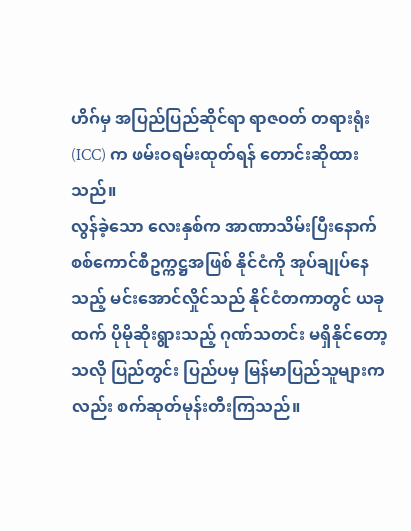ဟိဂ်မှ အပြည်ပြည်ဆိုင်ရာ ရာဇဝတ် တရားရုံး (ICC) က ဖမ်းဝရမ်းထုတ်ရန် တောင်းဆိုထားသည်။
လွန်ခဲ့သော လေးနှစ်က အာဏာသိမ်းပြီးနောက် စစ်ကောင်စီဥက္ကဋ္ဌအဖြစ် နိုင်ငံကို အုပ်ချုပ်နေသည့် မင်းအောင်လှိုင်သည် နိုင်ငံတကာတွင် ယခုထက် ပိုမိုဆိုးရွားသည့် ဂုဏ်သတင်း မရှိနိုင်တော့သလို ပြည်တွင်း ပြည်ပမှ မြန်မာပြည်သူများကလည်း စက်ဆုတ်မုန်းတီးကြသည်။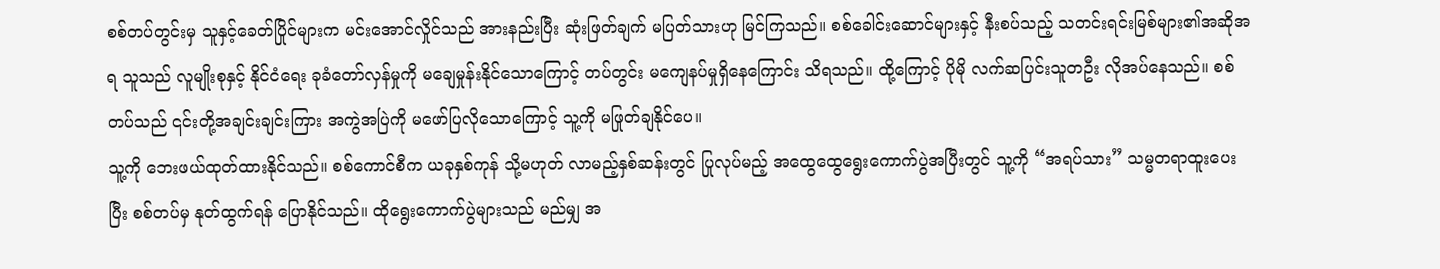စစ်တပ်တွင်းမှ သူနှင့်ခေတ်ပြိုင်များက မင်းအောင်လှိုင်သည် အားနည်းပြီး ဆုံးဖြတ်ချက် မပြတ်သားဟု မြင်ကြသည်။ စစ်ခေါင်းဆောင်များနှင့် နီးစပ်သည့် သတင်းရင်းမြစ်များ၏အဆိုအရ သူသည် လူမျိုးစုနှင့် နိုင်ငံရေး ခုခံတော်လှန်မှုကို မချေမှုန်းနိုင်သောကြောင့် တပ်တွင်း မကျေနပ်မှုရှိနေကြောင်း သိရသည်။ ထို့ကြောင့် ပိုမို လက်ဆပြင်းသူတဦး လိုအပ်နေသည်။ စစ်တပ်သည် ၎င်းတို့အချင်းချင်းကြား အကွဲအပြဲကို မဖော်ပြလိုသောကြောင့် သူ့ကို မဖြုတ်ချနိုင်ပေ။
သူ့ကို ဘေးဖယ်ထုတ်ထားနိုင်သည်။ စစ်ကောင်စီက ယခုနှစ်ကုန် သို့မဟုတ် လာမည့်နှစ်ဆန်းတွင် ပြုလုပ်မည့် အထွေထွေရွေးကောက်ပွဲအပြီးတွင် သူ့ကို “အရပ်သား” သမ္မတရာထူးပေးပြီး စစ်တပ်မှ နုတ်ထွက်ရန် ပြောနိုင်သည်။ ထိုရွေးကောက်ပွဲများသည် မည်မျှ အ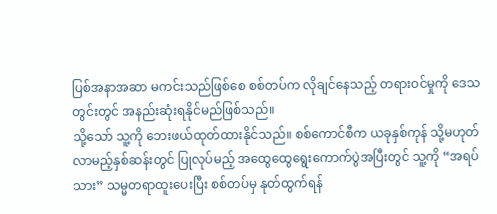ပြစ်အနာအဆာ မကင်းသည်ဖြစ်စေ စစ်တပ်က လိုချင်နေသည့် တရားဝင်မှုကို ဒေသတွင်းတွင် အနည်းဆုံးရနိုင်မည်ဖြစ်သည်။
သို့သော် သူ့ကို ဘေးဖယ်ထုတ်ထားနိုင်သည်။ စစ်ကောင်စီက ယခုနှစ်ကုန် သို့မဟုတ် လာမည့်နှစ်ဆန်းတွင် ပြုလုပ်မည့် အထွေထွေရွေးကောက်ပွဲအပြီးတွင် သူ့ကို “အရပ်သား” သမ္မတရာထူးပေးပြီး စစ်တပ်မှ နုတ်ထွက်ရန်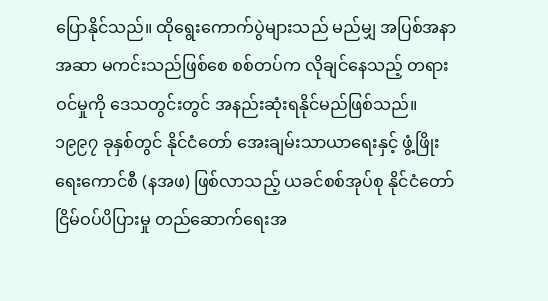ပြောနိုင်သည်။ ထိုရွေးကောက်ပွဲများသည် မည်မျှ အပြစ်အနာအဆာ မကင်းသည်ဖြစ်စေ စစ်တပ်က လိုချင်နေသည့် တရားဝင်မှုကို ဒေသတွင်းတွင် အနည်းဆုံးရနိုင်မည်ဖြစ်သည်။
၁၉၉၇ ခုနှစ်တွင် နိုင်ငံတော် အေးချမ်းသာယာရေးနှင့် ဖွံ့ဖြိုးရေးကောင်စီ (နအဖ) ဖြစ်လာသည့် ယခင်စစ်အုပ်စု နိုင်ငံတော် ငြိမ်ဝပ်ပိပြားမှု တည်ဆောက်ရေးအ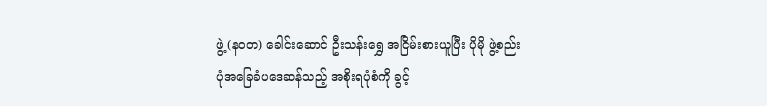ဖွဲ့ (နဝတ) ခေါင်းဆောင် ဦးသန်းရွှေ အငြိမ်းစားယူပြီး ပိုမို ဖွဲ့စည်းပုံအခြေခံပဒေဆန်သည့် အစိုးရပုံစံကို ခွင့်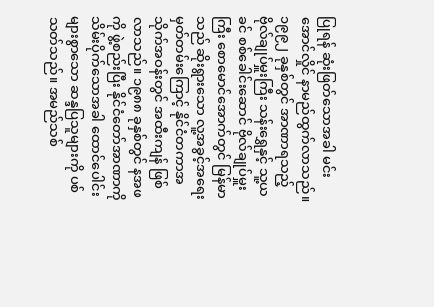ပြုရန် ဆုံးဖြတ်သောအခါ မင်းအောင်လှိုင် နာမည်ထွက်လာသည်။
၁၉၉၂ ခုနှစ်တွင် အာဏာရသည့် ဗိုလ်ချုပ်မှူးကြီး သန်းရွှေနှင့် သူ့ယခင် စစ်ခေါင်းဆောင် ဗိုလ်ချုပ်မှူးကြီး စောမောင်အောက်တွင် မြန်မာသည် ဆိုးရွားသော လူ့အခွင့်အရေးမှတ်တမ်းကြောင့် နိုင်ငံတကာအသိုက်အဝန်းတွင် အထီးကျန် ဖြစ်လာသည်။ ၁၉၈၈ ခုနှစ်တွင် နအဖကို ဖွဲ့စည်းပြီး နိုင်ငံတော်အာဏာကို သိမ်းပိုက်သောအခါ ထောင်ပေါင်းများစွာသော ဆန္ဒပြသူများကို ပစ်သတ်သည်။ အမည်သစ်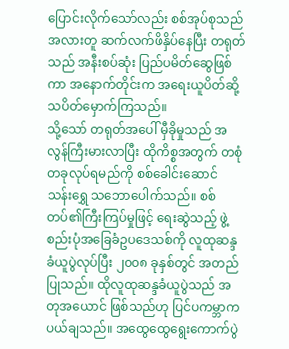ပြောင်းလိုက်သော်လည်း စစ်အုပ်စုသည် အလားတူ ဆက်လက်ဖိနှိပ်နေပြီး တရုတ်သည် အနီးစပ်ဆုံး ပြည်ပမိတ်ဆွေဖြစ်ကာ အနောက်တိုင်းက အရေးယူပိတ်ဆို့ သပိတ်မှောက်ကြသည်။
သို့သော် တရုတ်အပေါ် မှီခိုမှုသည် အလွန်ကြီးမားလာပြီး ထိုကိစ္စအတွက် တစုံတခုလုပ်ရမည်ကို စစ်ခေါင်းဆောင် သန်းရွှေ သဘောပေါက်သည်။ စစ်တပ်၏ကြီးကြပ်မှုဖြင့် ရေးဆွဲသည့် ဖွဲ့စည်းပုံအခြေခံဥပဒေသစ်ကို လူထုဆန္ဒခံယူပွဲလုပ်ပြီး ၂၀၀၈ ခုနှစ်တွင် အတည်ပြုသည်။ ထိုလူထုဆန္ဒခံယူပွဲသည် အတုအယောင် ဖြစ်သည်ဟု ပြင်ပကမ္ဘာက ပယ်ချသည်။ အထွေထွေရွေးကောက်ပွဲ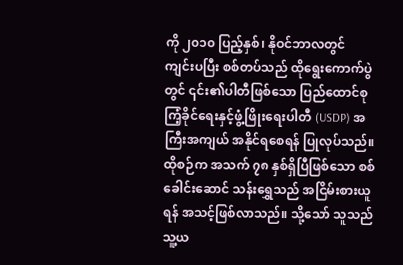ကို ၂၀၁၀ ပြည့်နှစ်၊ နိုဝင်ဘာလတွင် ကျင်းပပြီး စစ်တပ်သည် ထိုရွေးကောက်ပွဲတွင် ၎င်း၏ပါတီဖြစ်သော ပြည်ထောင်စုကြံ့ခိုင်ရေးနှင့်ဖွံ့ဖြိုးရေးပါတီ (USDP) အကြီးအကျယ် အနိုင်ရစေရန် ပြုလုပ်သည်။
ထိုစဉ်က အသက် ၇၈ နှစ်ရှိပြီဖြစ်သော စစ်ခေါင်းဆောင် သန်းရွှေသည် အငြိမ်းစားယူရန် အသင့်ဖြစ်လာသည်။ သို့သော် သူသည် သူ့ယ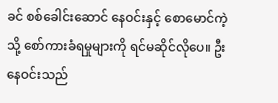ခင် စစ်ခေါင်းဆောင် နေဝင်းနှင့် စောမောင်ကဲ့သို့ စော်ကားခံရမှုများကို ရင်မဆိုင်လိုပေ။ ဦးနေဝင်းသည်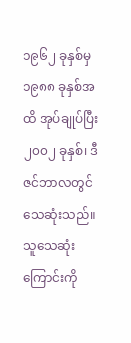၁၉၆၂ ခုနှစ်မှ ၁၉၈၈ ခုနှစ်အထိ အုပ်ချုပ်ပြီး ၂၀၀၂ ခုနှစ်၊ ဒီဇင်ဘာလတွင် သေဆုံးသည်။ သူသေဆုံးကြောင်းကို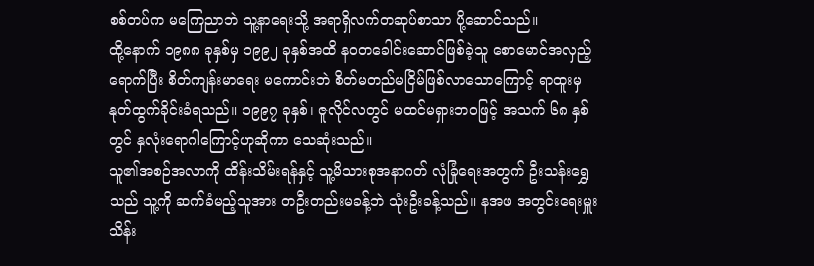စစ်တပ်က မကြေညာဘဲ သူ့နာရေးသို့ အရာရှိလက်တဆုပ်စာသာ ပို့ဆောင်သည်။
ထို့နောက် ၁၉၈၈ ခုနှစ်မှ ၁၉၉၂ ခုနှစ်အထိ နဝတခေါင်းဆောင်ဖြစ်ခဲ့သူ စောမောင်အလှည့်ရောက်ပြီး စိတ်ကျန်းမာရေး မကောင်းဘဲ စိတ်မတည်မငြိမ်ဖြစ်လာသောကြောင့် ရာထူးမှ နုတ်ထွက်ခိုင်းခံရသည်။ ၁၉၉၇ ခုနှစ်၊ ဇူလိုင်လတွင် မထင်မရှားဘဝဖြင့် အသက် ၆၈ နှစ်တွင် နှလုံးရောဂါကြောင့်ဟုဆိုကာ သေဆုံးသည်။
သူ၏အစဉ်အလာကို ထိန်းသိမ်းရန်နှင့် သူ့မိသားစုအနာဂတ် လုံခြုံရေးအတွက် ဦးသန်းရွှေသည် သူ့ကို ဆက်ခံမည့်သူအား တဦးတည်းမခန့်ဘဲ သုံးဦးခန့်သည်။ နအဖ အတွင်းရေးမှူး သိန်း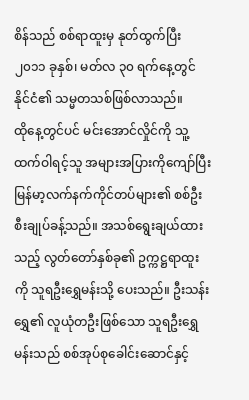စိန်သည် စစ်ရာထူးမှ နုတ်ထွက်ပြီး ၂၀၁၁ ခုနှစ်၊ မတ်လ ၃၀ ရက်နေ့တွင် နိုင်ငံ၏ သမ္မတသစ်ဖြစ်လာသည်။
ထိုနေ့တွင်ပင် မင်းအောင်လှိုင်ကို သူ့ထက်ဝါရင့်သူ အများအပြားကိုကျော်ပြီး မြန်မာ့လက်နက်ကိုင်တပ်များ၏ စစ်ဦးစီးချုပ်ခန့်သည်။ အသစ်ရွေးချယ်ထားသည့် လွတ်တော်နှစ်ခု၏ ဥက္ကဋ္ဌရာထူးကို သူရဦးရွှေမန်းသို့ ပေးသည်။ ဦးသန်းရွှေ၏ လူယုံတဦးဖြစ်သော သူရဦးရွှေမန်းသည် စစ်အုပ်စုခေါင်းဆောင်နှင့်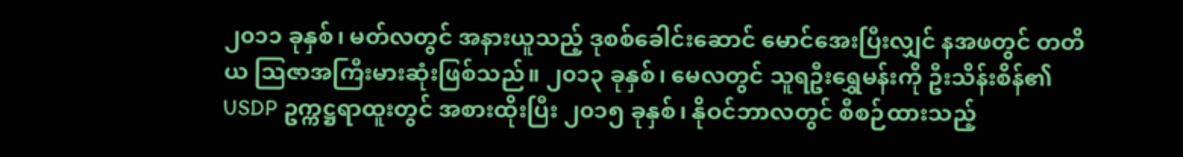၂၀၁၁ ခုနှစ်၊ မတ်လတွင် အနားယူသည့် ဒုစစ်ခေါင်းဆောင် မောင်အေးပြီးလျှင် နအဖတွင် တတိယ သြဇာအကြီးမားဆုံးဖြစ်သည်။ ၂၀၁၃ ခုနှစ်၊ မေလတွင် သူရဦးရွှေမန်းကို ဦးသိန်းစိန်၏ USDP ဥက္ကဋ္ဌရာထူးတွင် အစားထိုးပြီး ၂၀၁၅ ခုနှစ်၊ နိုဝင်ဘာလတွင် စီစဉ်ထားသည့်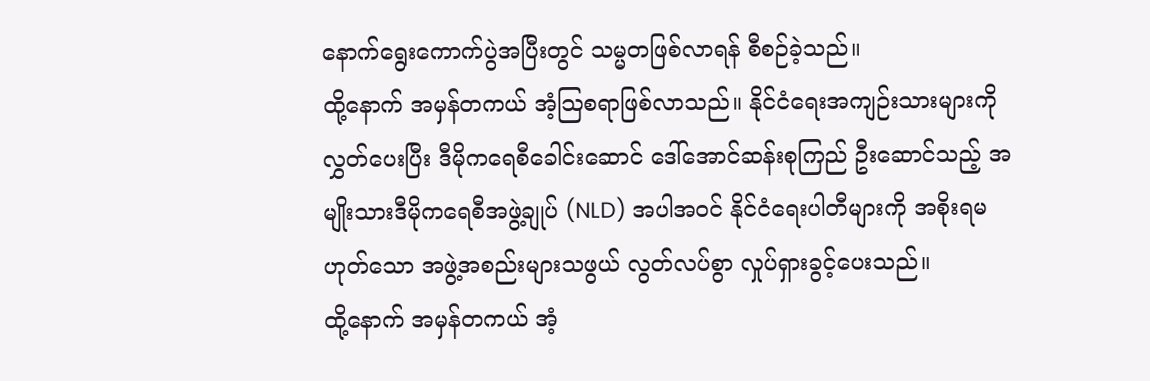နောက်ရွေးကောက်ပွဲအပြီးတွင် သမ္မတဖြစ်လာရန် စီစဉ်ခဲ့သည်။
ထို့နောက် အမှန်တကယ် အံ့သြစရာဖြစ်လာသည်။ နိုင်ငံရေးအကျဉ်းသားများကို လွှတ်ပေးပြီး ဒီမိုကရေစီခေါင်းဆောင် ဒေါ်အောင်ဆန်းစုကြည် ဦးဆောင်သည့် အမျိုးသားဒီမိုကရေစီအဖွဲ့ချုပ် (NLD) အပါအဝင် နိုင်ငံရေးပါတီများကို အစိုးရမဟုတ်သော အဖွဲ့အစည်းများသဖွယ် လွတ်လပ်စွာ လှုပ်ရှားခွင့်ပေးသည်။
ထို့နောက် အမှန်တကယ် အံ့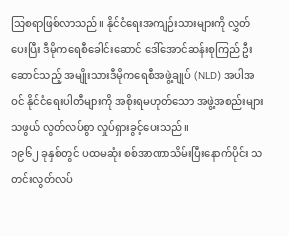သြစရာဖြစ်လာသည်။ နိုင်ငံရေးအကျဉ်းသားများကို လွှတ်ပေးပြီး ဒီမိုကရေစီခေါင်းဆောင် ဒေါ်အောင်ဆန်းစုကြည် ဦးဆောင်သည့် အမျိုးသားဒီမိုကရေစီအဖွဲ့ချုပ် (NLD) အပါအဝင် နိုင်ငံရေးပါတီများကို အစိုးရမဟုတ်သော အဖွဲ့အစည်းများသဖွယ် လွတ်လပ်စွာ လှုပ်ရှားခွင့်ပေးသည်။
၁၉၆၂ ခုနှစ်တွင် ပထမဆုံး စစ်အာဏာသိမ်းပြီးနောက်ပိုင်း သတင်းလွတ်လပ်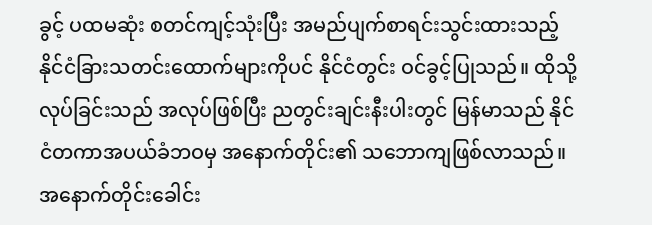ခွင့် ပထမဆုံး စတင်ကျင့်သုံးပြီး အမည်ပျက်စာရင်းသွင်းထားသည့် နိုင်ငံခြားသတင်းထောက်များကိုပင် နိုင်ငံတွင်း ဝင်ခွင့်ပြုသည်။ ထိုသို့လုပ်ခြင်းသည် အလုပ်ဖြစ်ပြီး ညတွင်းချင်းနီးပါးတွင် မြန်မာသည် နိုင်ငံတကာအပယ်ခံဘဝမှ အနောက်တိုင်း၏ သဘောကျဖြစ်လာသည်။ အနောက်တိုင်းခေါင်း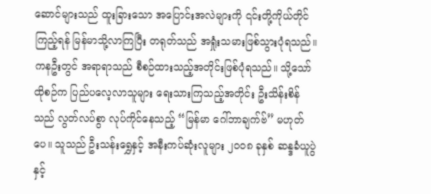ဆောင်များသည် ထူးခြားသော အပြောင်းအလဲများကို ၎င်းတို့ကိုယ်တိုင်ကြည့်ရန် မြန်မာသို့လာကြပြီး တရုတ်သည် အရှုံးသမားဖြစ်သွားပုံရသည်။
ကနဦးတွင် အရာရာသည် စီစဉ်ထားသည့်အတိုင်းဖြစ်ပုံရသည်။ သို့သော် ထိုစဉ်က ပြည်ပလေ့လာသူများ ရေးသားကြသည့်အတိုင်း ဦးသိန်းစိန်သည် လွတ်လပ်စွာ လုပ်ကိုင်နေသည့် “မြန်မာ ဂေါ်ဘာချက်ဗ်” မဟုတ်ပေ။ သူသည် ဦးသန်းရွှေနှင့် အနီးကပ်ဆုံးလူများ ၂၀၀၈ ခုနှစ် ဆန္ဒခံယူပွဲနှင့်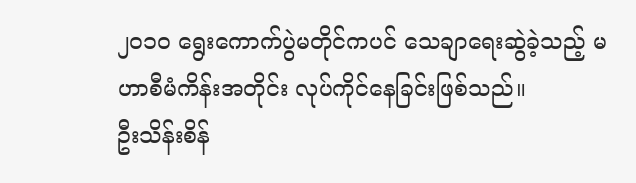၂၀၁၀ ရွေးကောက်ပွဲမတိုင်ကပင် သေချာရေးဆွဲခဲ့သည့် မဟာစီမံကိန်းအတိုင်း လုပ်ကိုင်နေခြင်းဖြစ်သည်။
ဦးသိန်းစိန်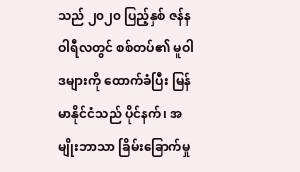သည် ၂၀၂၀ ပြည့်နှစ် ဇန်နဝါရီလတွင် စစ်တပ်၏ မူဝါဒများကို ထောက်ခံပြီး မြန်မာနိုင်ငံသည် ပိုင်နက်၊ အမျိုးဘာသာ ခြိမ်းခြောက်မှု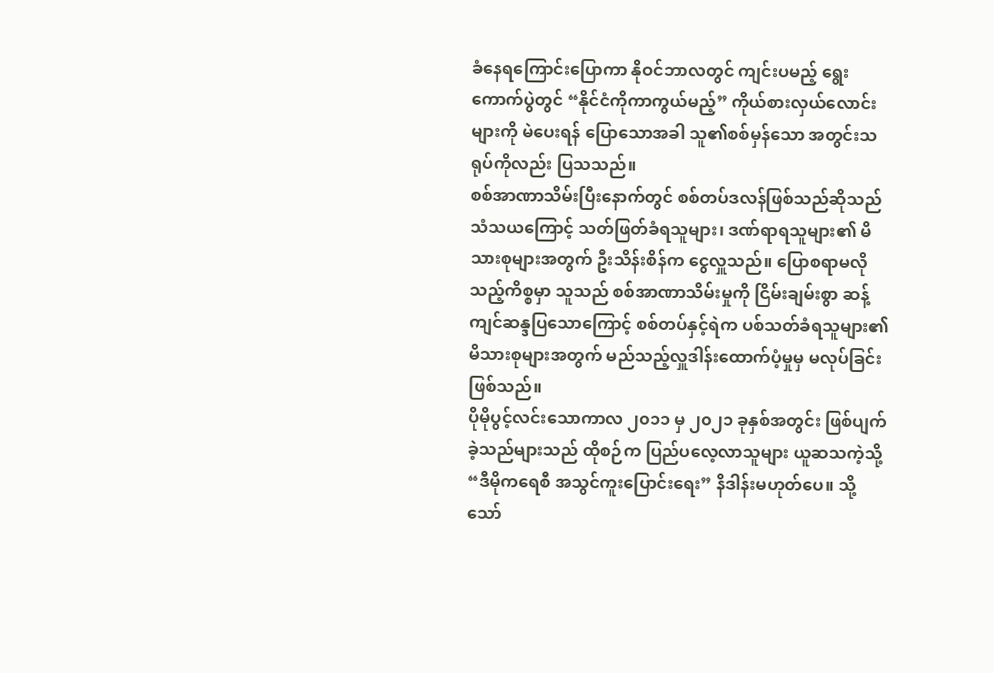ခံနေရကြောင်းပြောကာ နိုဝင်ဘာလတွင် ကျင်းပမည့် ရွေးကောက်ပွဲတွင် “နိုင်ငံကိုကာကွယ်မည့်” ကိုယ်စားလှယ်လောင်းများကို မဲပေးရန် ပြောသောအခါ သူ၏စစ်မှန်သော အတွင်းသရုပ်ကိုလည်း ပြသသည်။
စစ်အာဏာသိမ်းပြီးနောက်တွင် စစ်တပ်ဒလန်ဖြစ်သည်ဆိုသည် သံသယကြောင့် သတ်ဖြတ်ခံရသူများ၊ ဒဏ်ရာရသူများ၏ မိသားစုများအတွက် ဦးသိန်းစိန်က ငွေလှူသည်။ ပြောစရာမလိုသည့်ကိစ္စမှာ သူသည် စစ်အာဏာသိမ်းမှုကို ငြိမ်းချမ်းစွာ ဆန့်ကျင်ဆန္ဒပြသောကြောင့် စစ်တပ်နှင့်ရဲက ပစ်သတ်ခံရသူများ၏ မိသားစုများအတွက် မည်သည့်လှူဒါန်းထောက်ပံ့မှုမှ မလုပ်ခြင်းဖြစ်သည်။
ပိုမိုပွင့်လင်းသောကာလ ၂၀၁၁ မှ ၂၀၂၁ ခုနှစ်အတွင်း ဖြစ်ပျက်ခဲ့သည်များသည် ထိုစဉ်က ပြည်ပလေ့လာသူများ ယူဆသကဲ့သို့ “ဒီမိုကရေစီ အသွင်ကူးပြောင်းရေး” နိဒါန်းမဟုတ်ပေ။ သို့သော်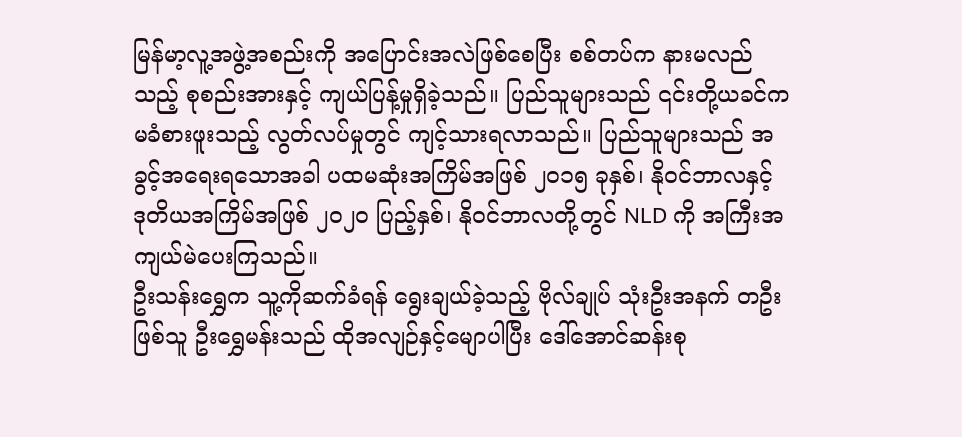မြန်မာ့လူ့အဖွဲ့အစည်းကို အပြောင်းအလဲဖြစ်စေပြီး စစ်တပ်က နားမလည်သည့် စုစည်းအားနှင့် ကျယ်ပြန့်မှုရှိခဲ့သည်။ ပြည်သူများသည် ၎င်းတို့ယခင်က မခံစားဖူးသည့် လွတ်လပ်မှုတွင် ကျင့်သားရလာသည်။ ပြည်သူများသည် အခွင့်အရေးရသောအခါ ပထမဆုံးအကြိမ်အဖြစ် ၂၀၁၅ ခုနှစ်၊ နိုဝင်ဘာလနှင့် ဒုတိယအကြိမ်အဖြစ် ၂၀၂၀ ပြည့်နှစ်၊ နိုဝင်ဘာလတို့တွင် NLD ကို အကြီးအကျယ်မဲပေးကြသည်။
ဦးသန်းရွှေက သူ့ကိုဆက်ခံရန် ရွေးချယ်ခဲ့သည့် ဗိုလ်ချုပ် သုံးဦးအနက် တဦးဖြစ်သူ ဦးရွှေမန်းသည် ထိုအလျဉ်နှင့်မျောပါပြီး ဒေါ်အောင်ဆန်းစု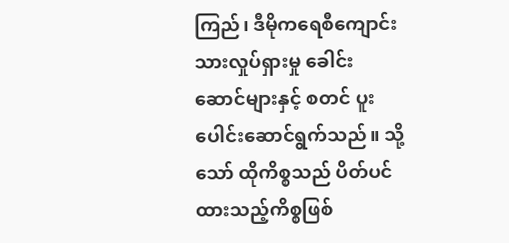ကြည်၊ ဒီမိုကရေစီကျောင်းသားလှုပ်ရှားမှု ခေါင်းဆောင်များနှင့် စတင် ပူးပေါင်းဆောင်ရွက်သည်။ သို့သော် ထိုကိစ္စသည် ပိတ်ပင်ထားသည့်ကိစ္စဖြစ်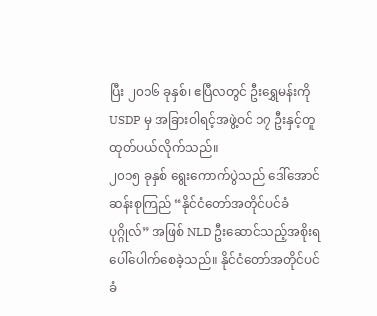ပြီး ၂၀၁၆ ခုနှစ်၊ ဧပြီလတွင် ဦးရွှေမန်းကို USDP မှ အခြားဝါရင့်အဖွဲ့ဝင် ၁၇ ဦးနှင့်တူ ထုတ်ပယ်လိုက်သည်။
၂၀၁၅ ခုနှစ် ရွေးကောက်ပွဲသည် ဒေါ်အောင်ဆန်းစုကြည် “နိုင်ငံတော်အတိုင်ပင်ခံပုဂ္ဂိုလ်” အဖြစ် NLD ဦးဆောင်သည့်အစိုးရ ပေါ်ပေါက်စေခဲ့သည်။ နိုင်ငံတော်အတိုင်ပင်ခံ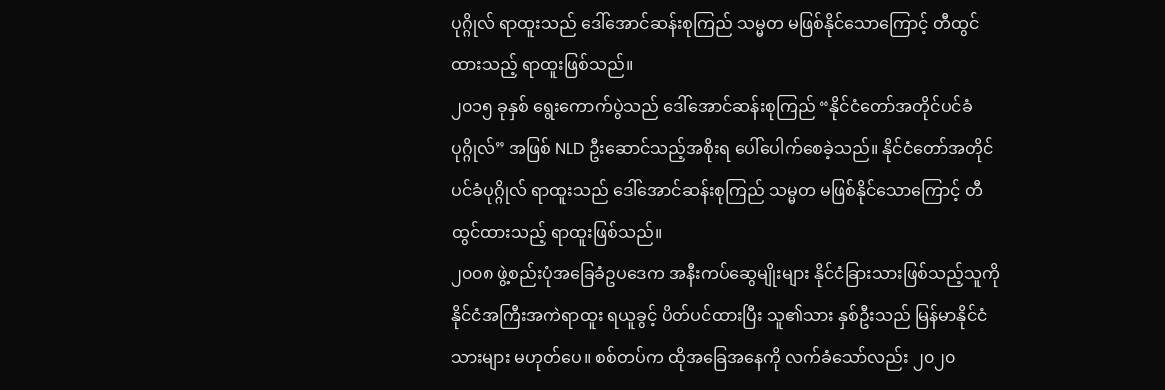ပုဂ္ဂိုလ် ရာထူးသည် ဒေါ်အောင်ဆန်းစုကြည် သမ္မတ မဖြစ်နိုင်သောကြောင့် တီထွင်ထားသည့် ရာထူးဖြစ်သည်။
၂၀၁၅ ခုနှစ် ရွေးကောက်ပွဲသည် ဒေါ်အောင်ဆန်းစုကြည် “နိုင်ငံတော်အတိုင်ပင်ခံပုဂ္ဂိုလ်” အဖြစ် NLD ဦးဆောင်သည့်အစိုးရ ပေါ်ပေါက်စေခဲ့သည်။ နိုင်ငံတော်အတိုင်ပင်ခံပုဂ္ဂိုလ် ရာထူးသည် ဒေါ်အောင်ဆန်းစုကြည် သမ္မတ မဖြစ်နိုင်သောကြောင့် တီထွင်ထားသည့် ရာထူးဖြစ်သည်။
၂၀၀၈ ဖွဲ့စည်းပုံအခြေခံဥပဒေက အနီးကပ်ဆွေမျိုးများ နိုင်ငံခြားသားဖြစ်သည့်သူကို နိုင်ငံအကြီးအကဲရာထူး ရယူခွင့် ပိတ်ပင်ထားပြီး သူ၏သား နှစ်ဦးသည် မြန်မာနိုင်ငံသားများ မဟုတ်ပေ။ စစ်တပ်က ထိုအခြေအနေကို လက်ခံသော်လည်း ၂၀၂၀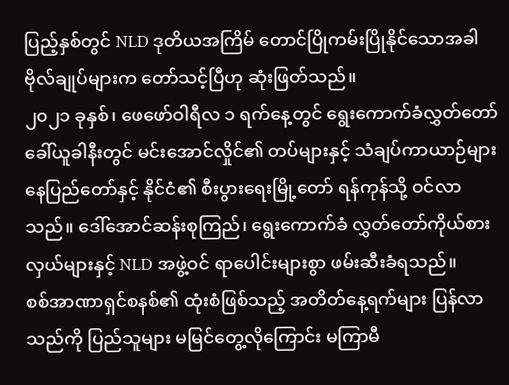ပြည့်နှစ်တွင် NLD ဒုတိယအကြိမ် တောင်ပြိုကမ်းပြိုနိုင်သောအခါ ဗိုလ်ချုပ်များက တော်သင့်ပြီဟု ဆုံးဖြတ်သည်။
၂၀၂၁ ခုနှစ်၊ ဖေဖော်ဝါရီလ ၁ ရက်နေ့တွင် ရွေးကောက်ခံလွှတ်တော် ခေါ်ယူခါနီးတွင် မင်းအောင်လှိုင်၏ တပ်များနှင့် သံချပ်ကာယာဉ်များ နေပြည်တော်နှင့် နိုင်ငံ၏ စီးပွားရေးမြို့တော် ရန်ကုန်သို့ ဝင်လာသည်။ ဒေါ်အောင်ဆန်းစုကြည်၊ ရွေးကောက်ခံ လွှတ်တော်ကိုယ်စားလှယ်များနှင့် NLD အဖွဲ့ဝင် ရာပေါင်းများစွာ ဖမ်းဆီးခံရသည်။
စစ်အာဏာရှင်စနစ်၏ ထုံးစံဖြစ်သည့် အတိတ်နေ့ရက်များ ပြန်လာသည်ကို ပြည်သူများ မမြင်တွေ့လိုကြောင်း မကြာမီ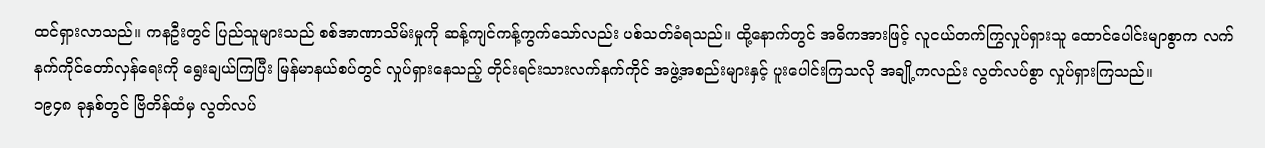ထင်ရှားလာသည်။ ကနဦးတွင် ပြည်သူများသည် စစ်အာဏာသိမ်းမှုကို ဆန့်ကျင်ကန့်ကွက်သော်လည်း ပစ်သတ်ခံရသည်။ ထို့နောက်တွင် အဓိကအားဖြင့် လူငယ်တက်ကြွလှုပ်ရှားသူ ထောင်ပေါင်းမျာစွာက လက်နက်ကိုင်တော်လှန်ရေးကို ရွေးချယ်ကြပြီး မြန်မာနယ်စပ်တွင် လှုပ်ရှားနေသည့် တိုင်းရင်းသားလက်နက်ကိုင် အဖွဲ့အစည်းများနှင့် ပူးပေါင်းကြသလို အချို့ကလည်း လွတ်လပ်စွာ လှုပ်ရှားကြသည်။
၁၉၄၈ ခုနှစ်တွင် ဗြိတိန်ထံမှ လွတ်လပ်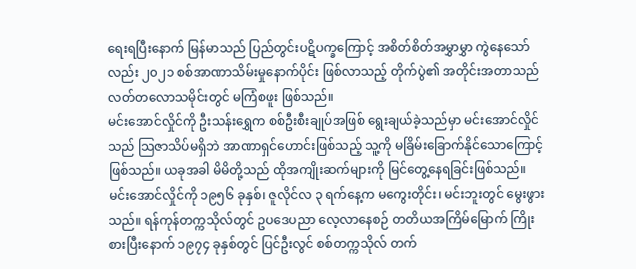ရေးရပြီးနောက် မြန်မာသည် ပြည်တွင်းပဋိပက္ခကြောင့် အစိတ်စိတ်အမွှာမွှာ ကွဲနေသော်လည်း ၂၀၂၁ စစ်အာဏာသိမ်းမှုနောက်ပိုင်း ဖြစ်လာသည့် တိုက်ပွဲ၏ အတိုင်းအတာသည် လတ်တလောသမိုင်းတွင် မကြံစဖူး ဖြစ်သည်။
မင်းအောင်လှိုင်ကို ဦးသန်းရွှေက စစ်ဦးစီးချုပ်အဖြစ် ရွေးချယ်ခဲ့သည်မှာ မင်းအောင်လှိုင်သည် သြဇာသိပ်မရှိဘဲ အာဏာရှင်ဟောင်းဖြစ်သည့် သူ့ကို မခြိမ်းခြောက်နိုင်သောကြောင့် ဖြစ်သည်။ ယခုအခါ မိမိတို့သည် ထိုအကျိုးဆက်များကို မြင်တွေ့နေရခြင်းဖြစ်သည်။
မင်းအောင်လှိုင်ကို ၁၉၅၆ ခုနှစ်၊ ဇူလိုင်လ ၃ ရက်နေ့က မကွေးတိုင်း၊ မင်းဘူးတွင် မွေးဖွားသည်။ ရန်ကုန်တက္ကသိုလ်တွင် ဥပဒေပညာ လေ့လာနေစဉ် တတိယအကြိမ်မြောက် ကြိုးစားပြီးနောက် ၁၉၇၄ ခုနှစ်တွင် ပြင်ဦးလွင် စစ်တက္ကသိုလ် တက်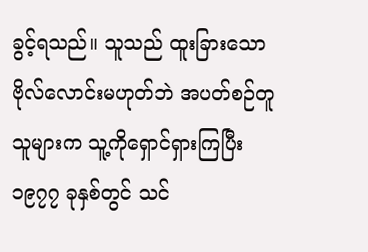ခွင့်ရသည်။ သူသည် ထူးခြားသော ဗိုလ်လောင်းမဟုတ်ဘဲ အပတ်စဉ်တူသူများက သူ့ကိုရှောင်ရှားကြပြီး ၁၉၇၇ ခုနှစ်တွင် သင်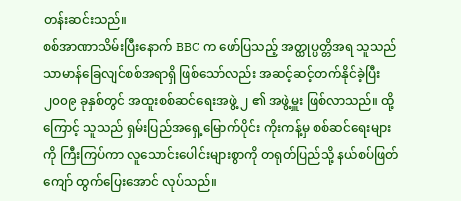တန်းဆင်းသည်။
စစ်အာဏာသိမ်းပြီးနောက် BBC က ဖော်ပြသည့် အတ္ထုပ္ပတ္တိအရ သူသည် သာမာန်ခြေလျင်စစ်အရာရှိ ဖြစ်သော်လည်း အဆင့်ဆင့်တက်နိုင်ခဲ့ပြီး ၂၀၀၉ ခုနှစ်တွင် အထူးစစ်ဆင်ရေးအဖွဲ့ ၂ ၏ အဖွဲ့မှူး ဖြစ်လာသည်။ ထို့ကြောင့် သူသည် ရှမ်းပြည်အရှေ့မြောက်ပိုင်း ကိုးကန့်မှ စစ်ဆင်ရေးများကို ကြီးကြပ်ကာ လူသောင်းပေါင်းများစွာကို တရုတ်ပြည်သို့ နယ်စပ်ဖြတ်ကျော် ထွက်ပြေးအောင် လုပ်သည်။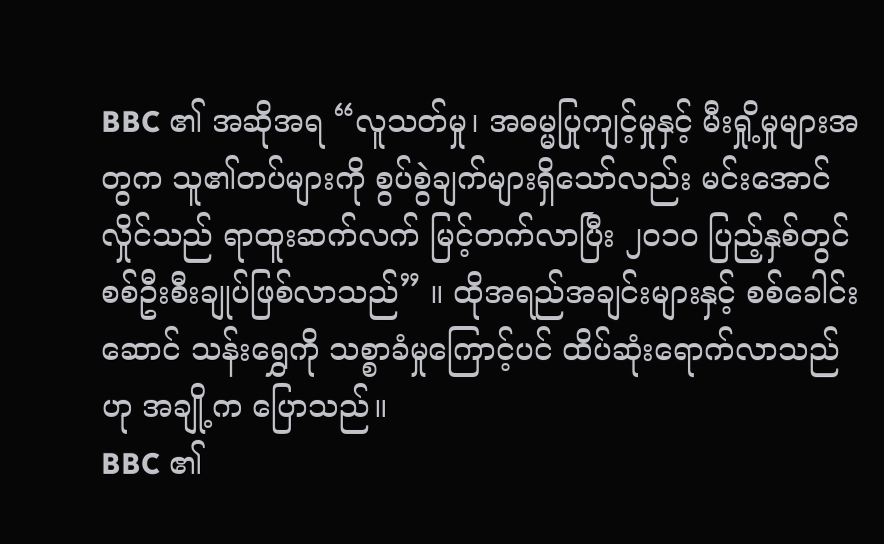BBC ၏ အဆိုအရ “လူသတ်မှု၊ အဓမ္မပြုကျင့်မှုနှင့် မီးရှို့မှုများအတွက သူ၏တပ်များကို စွပ်စွဲချက်များရှိသော်လည်း မင်းအောင်လှိုင်သည် ရာထူးဆက်လက် မြင့်တက်လာပြီး ၂၀၁၀ ပြည့်နှစ်တွင် စစ်ဦးစီးချုပ်ဖြစ်လာသည်” ။ ထိုအရည်အချင်းများနှင့် စစ်ခေါင်းဆောင် သန်းရွှေကို သစ္စာခံမှုကြောင့်ပင် ထိပ်ဆုံးရောက်လာသည်ဟု အချို့က ပြောသည်။
BBC ၏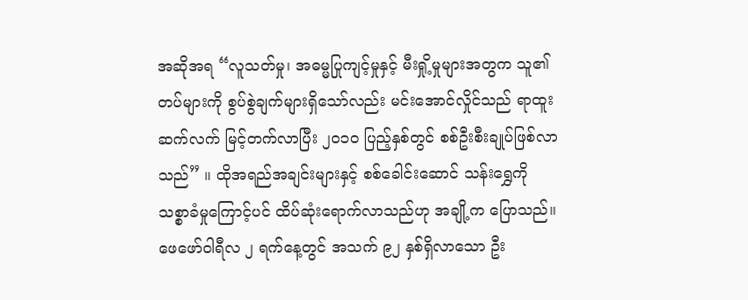အဆိုအရ “လူသတ်မှု၊ အဓမ္မပြုကျင့်မှုနှင့် မီးရှို့မှုများအတွက သူ၏တပ်များကို စွပ်စွဲချက်များရှိသော်လည်း မင်းအောင်လှိုင်သည် ရာထူးဆက်လက် မြင့်တက်လာပြီး ၂၀၁၀ ပြည့်နှစ်တွင် စစ်ဦးစီးချုပ်ဖြစ်လာသည်” ။ ထိုအရည်အချင်းများနှင့် စစ်ခေါင်းဆောင် သန်းရွှေကို သစ္စာခံမှုကြောင့်ပင် ထိပ်ဆုံးရောက်လာသည်ဟု အချို့က ပြောသည်။
ဖေဖော်ဝါရီလ ၂ ရက်နေ့တွင် အသက် ၉၂ နှစ်ရှိလာသော ဦး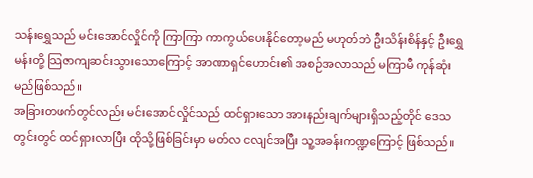သန်းရွှေသည် မင်းအောင်လှိုင်ကို ကြာကြာ ကာကွယ်ပေးနိုင်တော့မည် မဟုတ်ဘဲ ဦးသိန်းစိန်နှင့် ဦးရွှေမန်းတို့ သြဇာကျဆင်းသွားသောကြောင့် အာဏာရှင်ဟောင်း၏ အစဉ်အလာသည် မကြာမီ ကုန်ဆုံးမည်ဖြစ်သည်။
အခြားတဖက်တွင်လည်း မင်းအောင်လှိုင်သည် ထင်ရှားသော အားနည်းချက်များရှိသည့်တိုင် ဒေသတွင်းတွင် ထင်ရှားလာပြီး ထိုသို့ဖြစ်ခြင်းမှာ မတ်လ ငလျင်အပြီး သူ့အခန်းကဏ္ဍကြောင့် ဖြစ်သည်။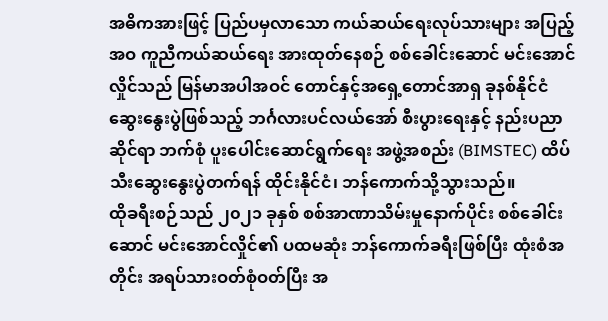အဓိကအားဖြင့် ပြည်ပမှလာသော ကယ်ဆယ်ရေးလုပ်သားများ အပြည့်အဝ ကူညီကယ်ဆယ်ရေး အားထုတ်နေစဉ် စစ်ခေါင်းဆောင် မင်းအောင်လှိုင်သည် မြန်မာအပါအဝင် တောင်နှင့်အရှေ့တောင်အာရှ ခုနစ်နိုင်ငံ ဆွေးနွေးပွဲဖြစ်သည့် ဘင်္ဂလားပင်လယ်အော် စီးပွားရေးနှင့် နည်းပညာဆိုင်ရာ ဘက်စုံ ပူးပေါင်းဆောင်ရွက်ရေး အဖွဲ့အစည်း (BIMSTEC) ထိပ်သီးဆွေးနွေးပွဲတက်ရန် ထိုင်းနိုင်ငံ၊ ဘန်ကောက်သို့သွားသည်။
ထိုခရီးစဉ်သည် ၂၀၂၁ ခုနှစ် စစ်အာဏာသိမ်းမှုနောက်ပိုင်း စစ်ခေါင်းဆောင် မင်းအောင်လှိုင်၏ ပထမဆုံး ဘန်ကောက်ခရီးဖြစ်ပြီး ထုံးစံအတိုင်း အရပ်သားဝတ်စုံဝတ်ပြီး အ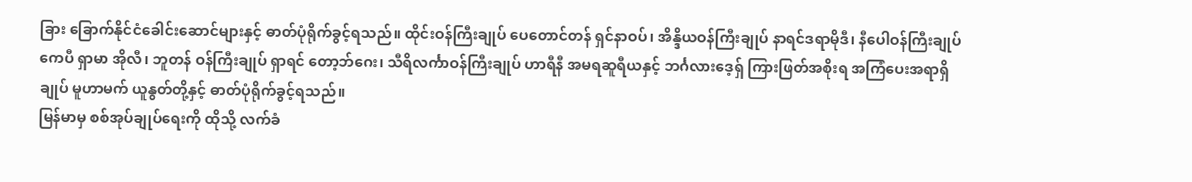ခြား ခြောက်နိုင်ငံခေါင်းဆောင်များနှင့် ဓာတ်ပုံရိုက်ခွင့်ရသည်။ ထိုင်းဝန်ကြီးချုပ် ပေတောင်တန် ရှင်နာဝပ်၊ အိန္ဒိယဝန်ကြီးချုပ် နာရင်ဒရာမိုဒီ၊ နီပေါဝန်ကြီးချုပ် ကေပီ ရှာမာ အိုလီ၊ ဘူတန် ဝန်ကြီးချုပ် ရှာရင် တော့ဘ်ဂေး၊ သီရိလင်္ကာဝန်ကြီးချုပ် ဟာရီနီ အမရဆူရီယနှင့် ဘင်္ဂလားဒေ့ရှ် ကြားဖြတ်အစိုးရ အကြံပေးအရာရှိချုပ် မူဟာမက် ယူနွတ်တို့နှင့် ဓာတ်ပုံရိုက်ခွင့်ရသည်။
မြန်မာမှ စစ်အုပ်ချုပ်ရေးကို ထိုသို့ လက်ခံ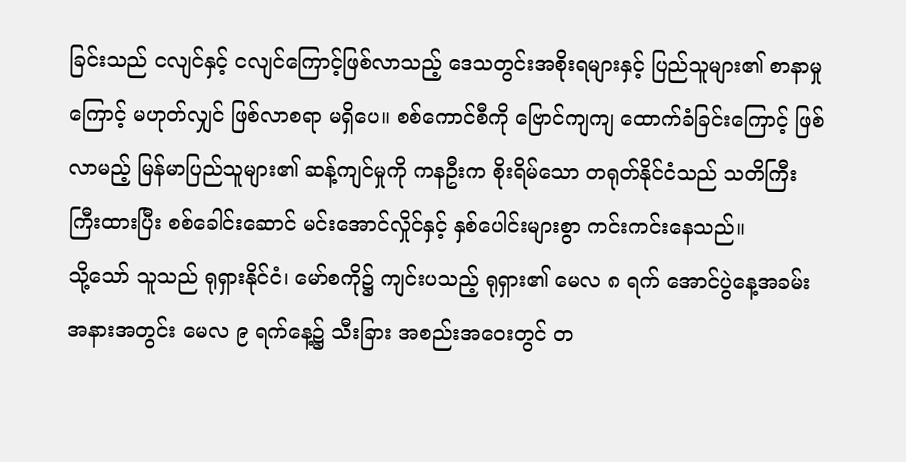ခြင်းသည် ငလျင်နှင့် ငလျင်ကြောင့်ဖြစ်လာသည့် ဒေသတွင်းအစိုးရများနှင့် ပြည်သူများ၏ စာနာမှုကြောင့် မဟုတ်လျှင် ဖြစ်လာစရာ မရှိပေ။ စစ်ကောင်စီကို ဗြောင်ကျကျ ထောက်ခံခြင်းကြောင့် ဖြစ်လာမည့် မြန်မာပြည်သူများ၏ ဆန့်ကျင်မှုကို ကနဦးက စိုးရိမ်သော တရုတ်နိုင်ငံသည် သတိကြီးကြီးထားပြီး စစ်ခေါင်းဆောင် မင်းအောင်လှိုင်နှင့် နှစ်ပေါင်းများစွာ ကင်းကင်းနေသည်။
သို့သော် သူသည် ရုရှားနိုင်ငံ၊ မော်စကို၌ ကျင်းပသည့် ရုရှား၏ မေလ ၈ ရက် အောင်ပွဲနေ့အခမ်းအနားအတွင်း မေလ ၉ ရက်နေ့၌ သီးခြား အစည်းအဝေးတွင် တ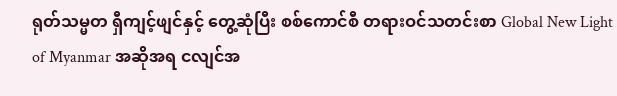ရုတ်သမ္မတ ရှီကျင့်ဖျင်နှင့် တွေ့ဆုံပြီး စစ်ကောင်စီ တရားဝင်သတင်းစာ Global New Light of Myanmar အဆိုအရ ငလျင်အ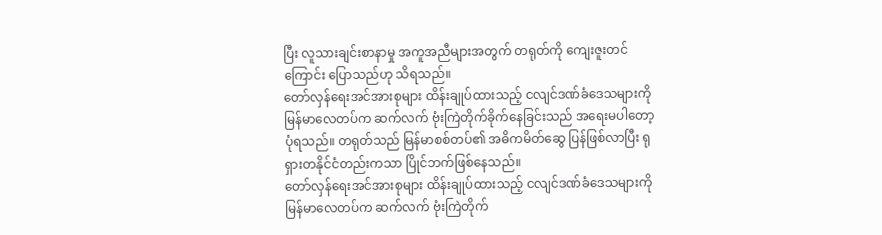ပြီး လူသားချင်းစာနာမှု အကူအညီများအတွက် တရုတ်ကို ကျေးဇူးတင်ကြောင်း ပြောသည်ဟု သိရသည်။
တော်လှန်ရေးအင်အားစုများ ထိန်းချုပ်ထားသည့် ငလျင်ဒဏ်ခံဒေသများကို မြန်မာလေတပ်က ဆက်လက် ဗုံးကြဲတိုက်ခိုက်နေခြင်းသည် အရေးမပါတော့ပုံရသည်။ တရုတ်သည် မြန်မာစစ်တပ်၏ အဓိကမိတ်ဆွေ ပြန်ဖြစ်လာပြီး ရုရှားတနိုင်ငံတည်းကသာ ပြိုင်ဘက်ဖြစ်နေသည်။
တော်လှန်ရေးအင်အားစုများ ထိန်းချုပ်ထားသည့် ငလျင်ဒဏ်ခံဒေသများကို မြန်မာလေတပ်က ဆက်လက် ဗုံးကြဲတိုက်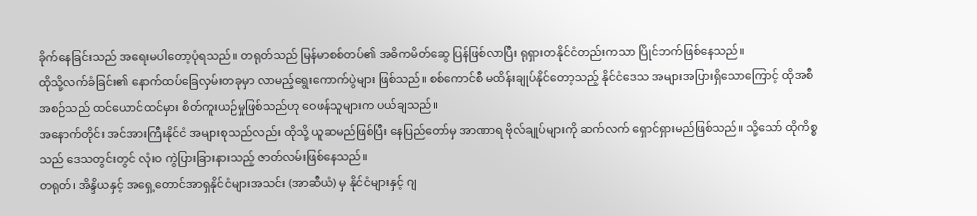ခိုက်နေခြင်းသည် အရေးမပါတော့ပုံရသည်။ တရုတ်သည် မြန်မာစစ်တပ်၏ အဓိကမိတ်ဆွေ ပြန်ဖြစ်လာပြီး ရုရှားတနိုင်ငံတည်းကသာ ပြိုင်ဘက်ဖြစ်နေသည်။
ထိုသို့လက်ခံခြင်း၏ နောက်ထပ်ခြေလှမ်းတခုမှာ လာမည့်ရွေးကောက်ပွဲများ ဖြစ်သည်။ စစ်ကောင်စီ မထိန်းချုပ်နိုင်တော့သည့် နိုင်ငံဒေသ အများအပြားရှိသောကြောင့် ထိုအစီအစဉ်သည် ထင်ယောင်ထင်မှား စိတ်ကူးယဉ်မှုဖြစ်သည်ဟု ဝေဖန်သူများက ပယ်ချသည်။
အနောက်တိုင်း အင်အားကြီးနိုင်ငံ အများစုသည်လည်း ထိုသို့ ယူဆမည်ဖြစ်ပြီး နေပြည်တော်မှ အာဏာရ ဗိုလ်ချုပ်များကို ဆက်လက် ရှောင်ရှားမည်ဖြစ်သည်။ သို့သော် ထိုကိစ္စသည် ဒေသတွင်းတွင် လုံးဝ ကွဲပြားခြားနားသည့် ဇာတ်လမ်းဖြစ်နေသည်။
တရုတ်၊ အိန္ဒိယနှင့် အရှေ့တောင်အာရှနိုင်ငံများအသင်း (အာဆီယံ) မှ နိုင်ငံများနှင့် ဂျ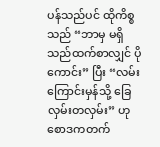ပန်သည်ပင် ထိုကိစ္စသည် “ဘာမှ မရှိသည်ထက်စာလျှင် ပိုကောင်း” ပြီး “လမ်းကြောင်းမှန်သို့ ခြေလှမ်းတလှမ်း” ဟု စောဒကတက်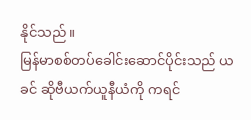နိုင်သည်။
မြန်မာစစ်တပ်ခေါင်းဆောင်ပိုင်းသည် ယခင် ဆိုဗီယက်ယူနီယံကို ကရင်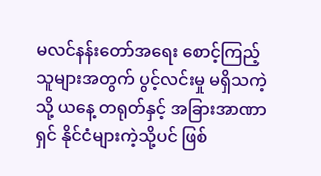မလင်နန်းတော်အရေး စောင့်ကြည့်သူများအတွက် ပွင့်လင်းမှု မရှိသကဲ့သို့ ယနေ့ တရုတ်နှင့် အခြားအာဏာရှင် နိုင်ငံများကဲ့သို့ပင် ဖြစ်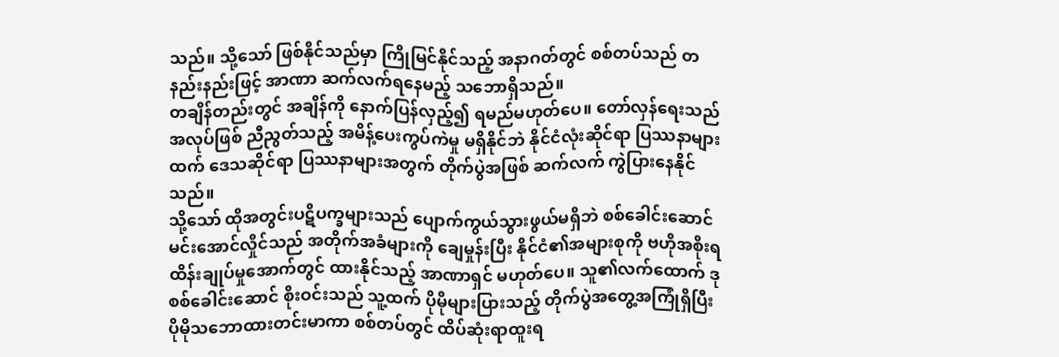သည်။ သို့သော် ဖြစ်နိုင်သည်မှာ ကြိုမြင်နိုင်သည့် အနာဂတ်တွင် စစ်တပ်သည် တနည်းနည်းဖြင့် အာဏာ ဆက်လက်ရနေမည့် သဘောရှိသည်။
တချိန်တည်းတွင် အချိန်ကို နောက်ပြန်လှည့်၍ ရမည်မဟုတ်ပေ။ တော်လှန်ရေးသည် အလုပ်ဖြစ် ညီညွတ်သည့် အမိန့်ပေးကွပ်ကဲမှု မရှိနိုင်ဘဲ နိုင်ငံလုံးဆိုင်ရာ ပြဿနာများထက် ဒေသဆိုင်ရာ ပြဿနာများအတွက် တိုက်ပွဲအဖြစ် ဆက်လက် ကွဲပြားနေနိုင်သည်။
သို့သော် ထိုအတွင်းပဋိပက္ခများသည် ပျောက်ကွယ်သွားဖွယ်မရှိဘဲ စစ်ခေါင်းဆောင် မင်းအောင်လှိုင်သည် အတိုက်အခံများကို ချေမှုန်းပြီး နိုင်ငံ၏အများစုကို ဗဟိုအစိုးရ ထိန်းချုပ်မှုအောက်တွင် ထားနိုင်သည့် အာဏာရှင် မဟုတ်ပေ။ သူ၏လက်ထောက် ဒုစစ်ခေါင်းဆောင် စိုးဝင်းသည် သူ့ထက် ပိုမိုများပြားသည့် တိုက်ပွဲအတွေ့အကြုံရှိပြီး ပိုမိုသဘောထားတင်းမာကာ စစ်တပ်တွင် ထိပ်ဆုံးရာထူးရ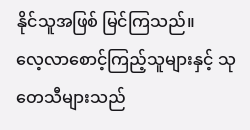နိုင်သူအဖြစ် မြင်ကြသည်။
လေ့လာစောင့်ကြည့်သူများနှင့် သုတေသီများသည်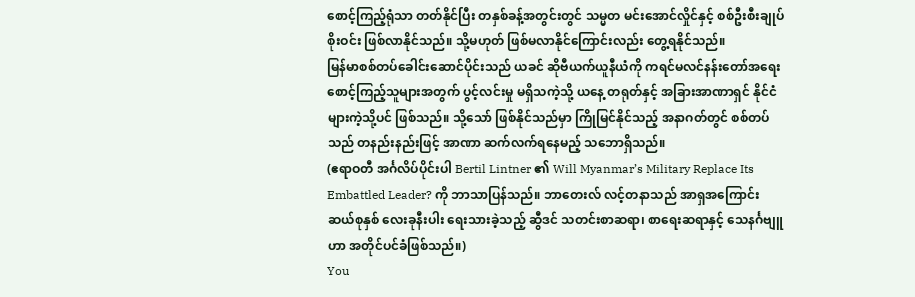စောင့်ကြည့်ရုံသာ တတ်နိုင်ပြီး တနှစ်ခန့်အတွင်းတွင် သမ္မတ မင်းအောင်လှိုင်နှင့် စစ်ဦးစီးချုပ် စိုးဝင်း ဖြစ်လာနိုင်သည်။ သို့မဟုတ် ဖြစ်မလာနိုင်ကြောင်းလည်း တွေ့ရနိုင်သည်။
မြန်မာစစ်တပ်ခေါင်းဆောင်ပိုင်းသည် ယခင် ဆိုဗီယက်ယူနီယံကို ကရင်မလင်နန်းတော်အရေး စောင့်ကြည့်သူများအတွက် ပွင့်လင်းမှု မရှိသကဲ့သို့ ယနေ့ တရုတ်နှင့် အခြားအာဏာရှင် နိုင်ငံများကဲ့သို့ပင် ဖြစ်သည်။ သို့သော် ဖြစ်နိုင်သည်မှာ ကြိုမြင်နိုင်သည့် အနာဂတ်တွင် စစ်တပ်သည် တနည်းနည်းဖြင့် အာဏာ ဆက်လက်ရနေမည့် သဘောရှိသည်။
(ဧရာဝတီ အင်္ဂလိပ်ပိုင်းပါ Bertil Lintner ၏ Will Myanmar’s Military Replace Its Embattled Leader? ကို ဘာသာပြန်သည်။ ဘာတေးလ် လင့်တနာသည် အာရှအကြောင်း ဆယ်စုနှစ် လေးခုနီးပါး ရေးသားခဲ့သည့် ဆွီဒင် သတင်းစာဆရာ၊ စာရေးဆရာနှင့် သေနင်္ဂဗျူဟာ အတိုင်ပင်ခံဖြစ်သည်။)
You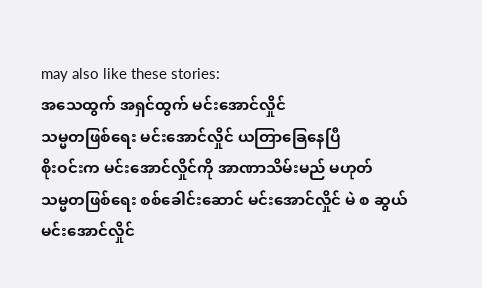may also like these stories:
အသေထွက် အရှင်ထွက် မင်းအောင်လှိုင်
သမ္မတဖြစ်ရေး မင်းအောင်လှိုင် ယတြာခြေနေပြီ
စိုးဝင်းက မင်းအောင်လှိုင်ကို အာဏာသိမ်းမည် မဟုတ်
သမ္မတဖြစ်ရေး စစ်ခေါင်းဆောင် မင်းအောင်လှိုင် မဲ စ ဆွယ်
မင်းအောင်လှိုင်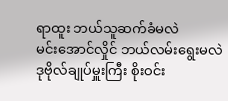ရာထူး ဘယ်သူဆက်ခံမလဲ
မင်းအောင်လှိုင် ဘယ်လမ်းရွေးမလဲ
ဒုဗိုလ်ချုပ်မှူးကြီး စိုးဝင်း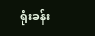ရုံးခန်း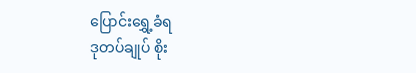ပြောင်းရွှေ့ခံရ
ဒုတပ်ချုပ် စိုး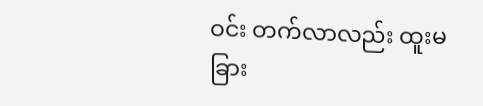ဝင်း တက်လာလည်း ထူးမခြား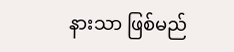နားသာ ဖြစ်မည်